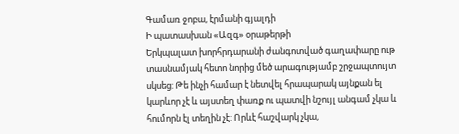Գամառ ջոբա, էրմանի գյալդի
Ի պատասխան «Ազգ» օրաթերթի
Երկպալատ խորհրդարանի ժանգոտված գաղափարը ութ տասնամյակ հետո նորից մեծ արագությամբ շրջապտույտ սկսեց: Թե ինչի համար է նետվել հրապարակ այնքան ել կարևոր չէ և այստեղ փառք ու պատվի նշույլ անգամ չկա և հումորն էլ տեղին չէ: Որևէ հաշվարկ չկա,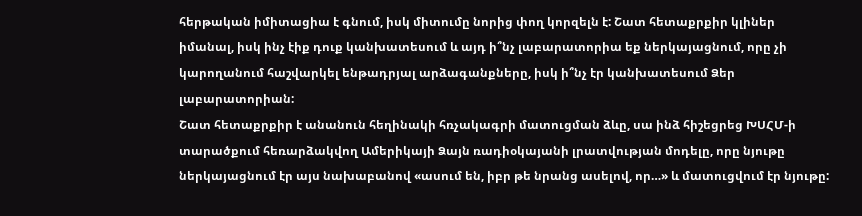հերթական իմիտացիա է գնում, իսկ միտումը նորից փող կորզելն է: Շատ հետաքրքիր կլիներ իմանալ, իսկ ինչ էիք դուք կանխատեսում և այդ ի՞նչ լաբարատորիա եք ներկայացնում, որը չի կարողանում հաշվարկել ենթադրյալ արձագանքները, իսկ ի՞նչ էր կանխատեսում Ձեր լաբարատորիան:
Շատ հետաքրքիր է անանուն հեղինակի հռչակագրի մատուցման ձևը, սա ինձ հիշեցրեց ԽՍՀՄ-ի տարածքում հեռարձակվող Ամերիկայի Ձայն ռադիօկայանի լրատվության մոդելը, որը նյութը ներկայացնում էր այս նախաբանով «ասում են, իբր թե նրանց ասելով, որ…» և մատուցվում էր նյութը: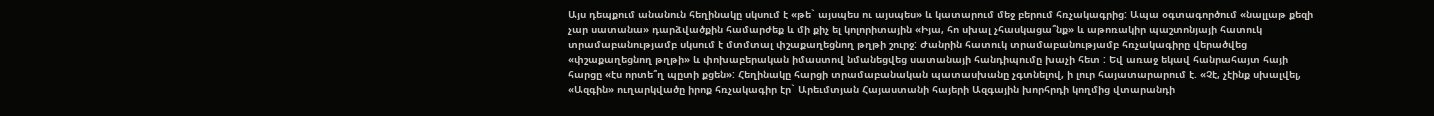Այս դեպքում անանուն հեղինակը սկսում է «թե` այսպես ու այսպես» և կատարում մեջ բերում հռչակագրից: Ապա օգտագործում «նալլաթ քեզի չար սատանա» դարձվածքին համարժեք և մի քիչ ել կոլորիտային «Իյա, հո սխալ չհասկացա՞նք» և աթոռակիր պաշտոնյայի հատուկ տրամաբանությամբ սկսում է մտմտալ փշաքաղեցնող թղթի շուրջ: Ժանրին հատուկ տրամաբանությամբ հռչակագիրը վերածվեց «փշաքաղեցնող թղթի» և փոխաբերական իմաստով նմանեցվեց սատանայի հանդիպումը խաչի հետ : Եվ առաջ եկավ հանրահայտ հայի հարցը «էս որտե՞ղ պըտի քցեն»: Հեղինակը հարցի տրամաբանական պատասխանը չգտնելով, ի լուր հայատարարում է. «Չէ, չէինք սխալվել, «Ազգին» ուղարկվածը իրոք հռչակագիր էր` Արեւմտյան Հայաստանի հայերի Ազգային խորհրդի կողմից վտարանդի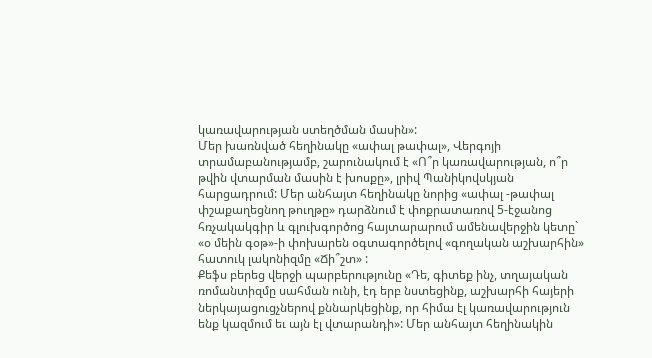կառավարության ստեղծման մասին»:
Մեր խառնված հեղինակը «ափալ թափալ», Վերգոյի տրամաբանությամբ, շարունակում է «Ո՞ր կառավարության, ո՞ր թվին վտարման մասին է խոսքը», լրիվ Պանիկովսկյան հարցադրում: Մեր անհայտ հեղինակը նորից «ափալ -թափալ փշաքաղեցնող թուղթը» դարձնում է փոքրատառով 5-էջանոց հռչակակգիր և գլուխգործոց հայտարարում ամենավերջին կետը` «օ մեին գօթ»-ի փոխարեն օգտագործելով «գողական աշխարհին» հատուկ լակոնիզմը «Ճի՞շտ» :
Քեֆս բերեց վերջի պարբերությունը «Դե, գիտեք ինչ, տղայական ռոմանտիզմը սահման ունի, էդ երբ նստեցինք, աշխարհի հայերի ներկայացուցչներով քննարկեցինք, որ հիմա էլ կառավարություն ենք կազմում եւ այն էլ վտարանդի»: Մեր անհայտ հեղինակին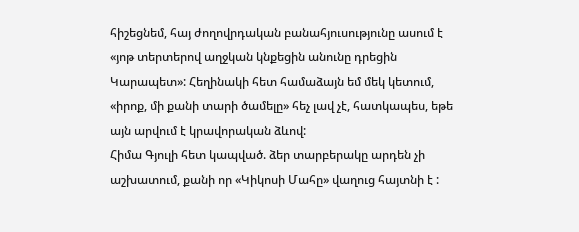հիշեցնեմ, հայ ժողովրդական բանահյուսությունը ասում է «յոթ տերտերով աղջկան կնքեցին անունը դրեցին Կարապետ»: Հեղինակի հետ համաձայն եմ մեկ կետում, «իրոք, մի քանի տարի ծամելը» հեչ լավ չէ, հատկապես, եթե այն արվում է կրավորական ձևով:
Հիմա Գյուլի հետ կապված. ձեր տարբերակը արդեն չի աշխատում, քանի որ «Կիկոսի Մահը» վաղուց հայտնի է :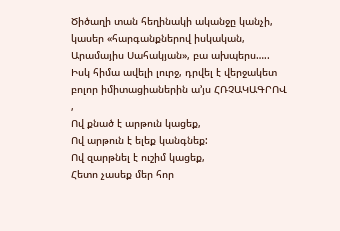Ծիծաղի տան հեղինակի ականջը կանչի, կասեր «հարգանքներով իսկական, Արամայիս Սահակյան», բա ախպերս…..
Իսկ հիմա ավելի լուրջ, դրվել է վերջակետ բոլոր իմիտացիաներին ա’յս ՀՌՉԱԿԱԳՐՈՎ ,
Ով քնած է արթուն կացեք,
Ով արթուն է ելեք կանգնեք:
Ով զարթնել է ուշիմ կացեք,
Հետո չասեք մեր հոր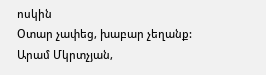ոսկին
Օտար չափեց, խաբար չեղանք:
Արամ Մկրտչյան,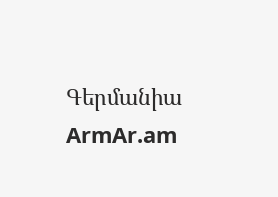Գերմանիա
ArmAr.am